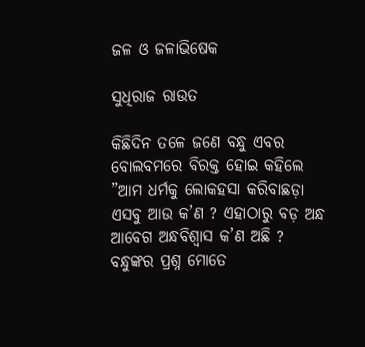ଜଳ ଓ ଜଳାଭିଷେକ

ସୁଧିରାଜ ରାଉତ

କିଛିଦିନ ତଳେ ଜଣେ ବନ୍ଧୁ ଏବର ବୋଲବମରେ ବିରକ୍ତ ହୋଇ କହିଲେ ”ଆମ ଧର୍ମକୁ ଲୋକହସା କରିବାଛଡ଼ା ଏସବୁ ଆଉ କ’ଣ ? ଏହାଠାରୁ ବଡ଼ ଅନ୍ଧ ଆବେଗ ଅନ୍ଧବିଶ୍ୱାସ କ’ଣ ଅଛି ? ବନ୍ଧୁଙ୍କର ପ୍ରଶ୍ନ ମୋତେ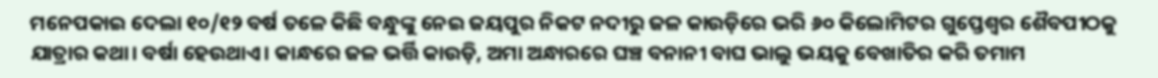ମନେପକାଇ ଦେଲା ୧୦/୧୨ ବର୍ଷ ତଳେ କିଛି ବନ୍ଧୁଙ୍କୁ ନେଇ ଜୟପୁର ନିକଟ ନଦୀରୁ ଜଳ କାଉଡ଼ିରେ ଭରି ୬୦ କିଲୋମିଟର ଗୁପ୍ତେଶ୍ୱର ଶୈବପୀଠକୁ ଯାତ୍ରାର କଥା। ବର୍ଷା ହେଉଥାଏ। କାନ୍ଧରେ ଜଳ ଭର୍ତ୍ତି କାଉଡ଼ି, ଅମା ଅନ୍ଧାରରେ ଘଞ୍ଚ ବନାନୀ ବାଘ ଭାଲୁ ଭୟକୁ ବେଖାତିର କରି ତମାମ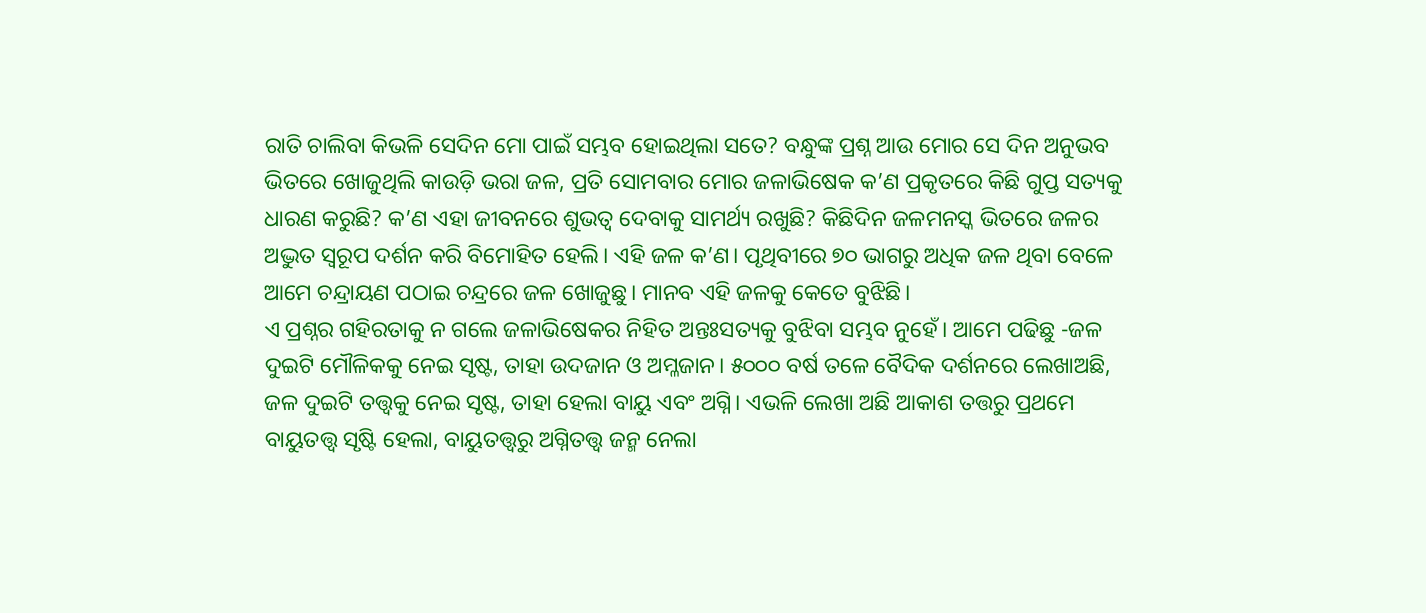ରାତି ଚାଲିବା କିଭଳି ସେଦିନ ମୋ ପାଇଁ ସମ୍ଭବ ହୋଇଥିଲା ସତେ? ବନ୍ଧୁଙ୍କ ପ୍ରଶ୍ନ ଆଉ ମୋର ସେ ଦିନ ଅନୁଭବ ଭିତରେ ଖୋଜୁଥିଲି କାଉଡ଼ି ଭରା ଜଳ, ପ୍ରତି ସୋମବାର ମୋର ଜଳାଭିଷେକ କ’ଣ ପ୍ରକୃତରେ କିଛି ଗୁପ୍ତ ସତ୍ୟକୁ ଧାରଣ କରୁଛି? କ’ଣ ଏହା ଜୀବନରେ ଶୁଭତ୍ୱ ଦେବାକୁ ସାମର୍ଥ୍ୟ ରଖୁଛି? କିଛିଦିନ ଜଳମନସ୍କ ଭିତରେ ଜଳର ଅଦ୍ଭୁତ ସ୍ବରୂପ ଦର୍ଶନ କରି ବିମୋହିତ ହେଲି। ଏହି ଜଳ କ’ଣ। ପୃଥିବୀରେ ୭୦ ଭାଗରୁ ଅଧିକ ଜଳ ଥିବା ବେଳେ ଆମେ ଚନ୍ଦ୍ରାୟଣ ପଠାଇ ଚନ୍ଦ୍ରରେ ଜଳ ଖୋଜୁଛୁ। ମାନବ ଏହି ଜଳକୁ କେତେ ବୁଝିଛି।
ଏ ପ୍ରଶ୍ନର ଗହିରତାକୁ ନ ଗଲେ ଜଳାଭିଷେକର ନିହିତ ଅନ୍ତଃସତ୍ୟକୁ ବୁଝିବା ସମ୍ଭବ ନୁହେଁ। ଆମେ ପଢିଛୁ -ଜଳ ଦୁଇଟି ମୌଳିକକୁ ନେଇ ସୃଷ୍ଟ, ତାହା ଉଦଜାନ ଓ ଅମ୍ଳଜାନ। ୫୦୦୦ ବର୍ଷ ତଳେ ବୈଦିକ ଦର୍ଶନରେ ଲେଖାଅଛି, ଜଳ ଦୁଇଟି ତତ୍ତ୍ୱକୁ ନେଇ ସୃଷ୍ଟ, ତାହା ହେଲା ବାୟୁ ଏବଂ ଅଗ୍ନି। ଏଭଳି ଲେଖା ଅଛି ଆକାଶ ତତ୍ତରୁ ପ୍ରଥମେ ବାୟୁତତ୍ତ୍ୱ ସୃଷ୍ଟି ହେଲା, ବାୟୁତତ୍ତ୍ୱରୁ ଅଗ୍ନିତତ୍ତ୍ୱ ଜନ୍ମ ନେଲା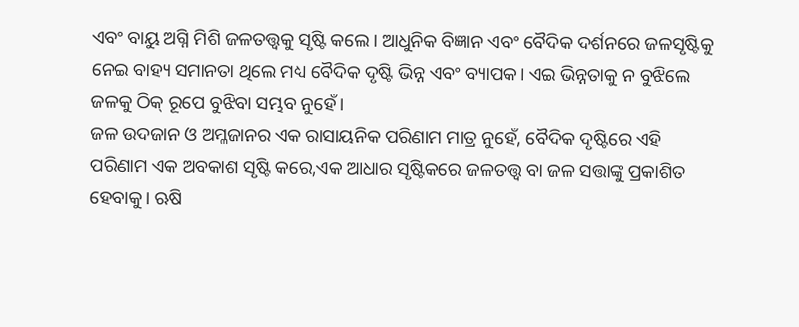ଏବଂ ବାୟୁ ଅଗ୍ନି ମିଶି ଜଳତତ୍ତ୍ୱକୁ ସୃଷ୍ଟି କଲେ। ଆଧୁନିକ ବିଜ୍ଞାନ ଏବଂ ବୈଦିକ ଦର୍ଶନରେ ଜଳସୃଷ୍ଟିକୁ ନେଇ ବାହ୍ୟ ସମାନତା ଥିଲେ ମଧ୍ୟ ବୈଦିକ ଦୃଷ୍ଟି ଭିନ୍ନ ଏବଂ ବ୍ୟାପକ। ଏଇ ଭିନ୍ନତାକୁ ନ ବୁଝିଲେ ଜଳକୁ ଠିକ୍‌ ରୂପେ ବୁଝିବା ସମ୍ଭବ ନୁହେଁ।
ଜଳ ଉଦଜାନ ଓ ଅମ୍ଳଜାନର ଏକ ରାସାୟନିକ ପରିଣାମ ମାତ୍ର ନୁହେଁ, ବୈଦିକ ଦୃଷ୍ଟିରେ ଏହି ପରିଣାମ ଏକ ଅବକାଶ ସୃଷ୍ଟି କରେ,ଏକ ଆଧାର ସୃଷ୍ଟିକରେ ଜଳତତ୍ତ୍ୱ ବା ଜଳ ସତ୍ତାଙ୍କୁ ପ୍ରକାଶିତ ହେବାକୁ। ଋଷି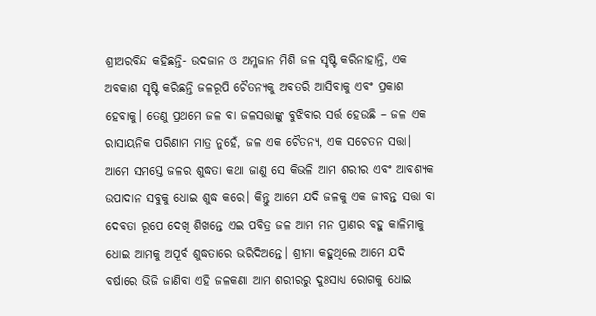ଶ୍ରୀଅରବିନ୍ଦ କହିଛନ୍ତି- ଉଦଜାନ ଓ ଅମ୍ଳଜାନ ମିଶି ଜଳ ସୃଷ୍ଟି କରିନାହାନ୍ତି, ଏକ ଅବକାଶ ସୃଷ୍ଟି କରିଛନ୍ତି ଜଳରୂପି ଚୈତନ୍ୟକୁ ଅବତରି ଆସିବାକୁ ଏବଂ ପ୍ରକାଶ ହେବାକୁ। ତେଣୁ ପ୍ରଥମେ ଜଳ ବା ଜଳସତ୍ତାଙ୍କୁ ବୁଝିବାର ସର୍ତ୍ତ ହେଉଛି – ଜଳ ଏକ ରାସାୟନିକ ପରିଣାମ ମାତ୍ର ନୁହେଁ, ଜଳ ଏକ ଚୈତନ୍ୟ, ଏକ ସଚେତନ ସତ୍ତା। ଆମେ ସମସ୍ତେ ଜଳର ଶୁଦ୍ଧତା କଥା ଜାଣୁ ସେ କିଭଳି ଆମ ଶରୀର ଏବଂ ଆବଶ୍ୟକ ଉପାଦାନ ସବୁକୁ ଧୋଇ ଶୁଦ୍ଧ କରେ। କିନ୍ତୁ ଆମେ ଯଦି ଜଳକୁ ଏକ ଜୀବନ୍ତ ସତ୍ତା ବା ଦେବତା ରୂପେ ଦେଖି ଶିଖନ୍ତେ ଏଇ ପବିତ୍ର ଜଳ ଆମ ମନ ପ୍ରାଣର ବହୁ କାଳିମାକୁ ଧୋଇ ଆମକୁ ଅପୂର୍ବ ଶୁଦ୍ଧତାରେ ଭରିଦିଅନ୍ତେ। ଶ୍ରୀମା କହୁଥିଲେ ଆମେ ଯଦି ବର୍ଷାରେ ଭିଜି ଜାଣିବା ଏହି ଜଳକଣା ଆମ ଶରୀରରୁ ଦୁଃସାଧ୍ୟ ରୋଗକୁ ଧୋଇ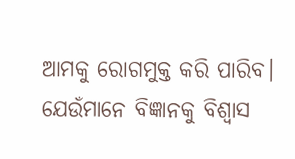ଆମକୁ ରୋଗମୁକ୍ତ କରି ପାରିବ।
ଯେଉଁମାନେ ବିଜ୍ଞାନକୁ ବିଶ୍ୱାସ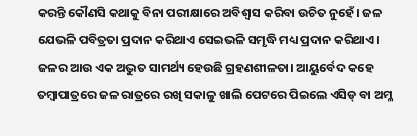କରନ୍ତି କୌଣସି କଥାକୁ ବିନା ପରୀକ୍ଷାରେ ଅବିଶ୍ୱାସ କରିବା ଉଚିତ ନୁହେଁ। ଜଳ ଯେଭଳି ପବିତ୍ରତା ପ୍ରଦାନ କରିଥାଏ ସେଇଭଳି ସମୃଦ୍ଧି ମଧ୍ୟ ପ୍ରଦାନ କରିଥାଏ।
ଜଳର ଆଉ ଏକ ଅଦ୍ଭୁତ ସାମର୍ଥ୍ୟ ହେଉଛି ଗ୍ରହଣଶୀଳତା। ଆୟୁର୍ବେଦ କହେ ତମ୍ବାପାତ୍ରରେ ଜଳ ରାତ୍ରରେ ରଖି ସକାଳୁ ଖାଲି ପେଟରେ ପିଇଲେ ଏସିଡ୍‌ ବା ଅମ୍ଳ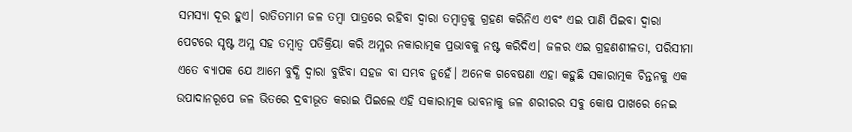ସମସ୍ୟା ଦୂର ହୁଏ। ରାତିତମାମ ଜଳ ତମ୍ବା ପାତ୍ରରେ ରହିବା ଦ୍ୱାରା ତମ୍ବାତ୍ୱକୁ ଗ୍ରହଣ କରିନିଏ ଏବଂ ଏଇ ପାଣି ପିଇବା ଦ୍ୱାରା ପେଟରେ ସୃଷ୍ଟ ଅମ୍ଳ ସହ ତମ୍ବାତ୍ୱ ପତିକ୍ରିୟା କରି ଅମ୍ଳର ନକାରାତ୍ମକ ପ୍ରଭାବକୁ ନଷ୍ଟ କରିଦିଏ। ଜଳର ଏଇ ଗ୍ରହଣଶୀଳତା, ପରିସୀମା ଏତେ ବ୍ୟାପକ ଯେ ଆମେ ବୁଦ୍ଧି ଦ୍ବାରା ବୁଝିବା ସହଜ ବା ସମ୍ଭବ ନୁହେଁ। ଅନେକ ଗବେଷଣା ଏହା କହୁଛି ସକାରାତ୍ମକ ଚିନ୍ତନକୁ ଏକ ଉପାଦାନରୂପେ ଜଳ ଭିତରେ ଦ୍ରବୀଭୂତ କରାଇ ପିଇଲେ ଏହି ସକାରାତ୍ମକ ଭାବନାକୁ ଜଳ ଶରୀରର ସବୁ କୋଷ ପାଖରେ ନେଇ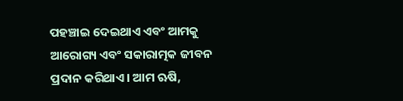ପହଞ୍ଚାଇ ଦେଇଥାଏ ଏବଂ ଆମକୁ ଆରୋଗ୍ୟ ଏବଂ ସକାରାତ୍ମକ ଜୀବନ ପ୍ରଦାନ କରିଥାଏ। ଆମ ଋଷି,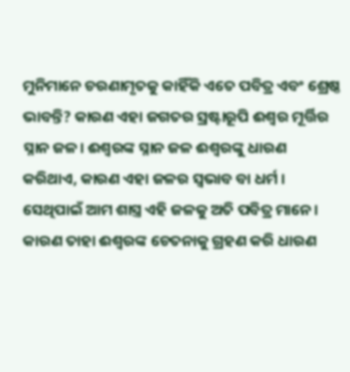ମୁନିମାନେ ଚରଣାମୃତକୁ କାହିଁକି ଏତେ ପବିତ୍ର ଏବଂ ଶ୍ରେଷ୍ଠ ଭାବନ୍ତି? କାରଣ ଏହା ଜଗତର ସ୍ରଷ୍ଟାରୂପି ଈଶ୍ୱର ମୂର୍ତ୍ତିର ସ୍ନାନ ଜଳ। ଈଶ୍ୱରଙ୍କ ସ୍ନାନ ଜଳ ଈଶ୍ୱରଙ୍କୁ ଧାରଣ କରିଥାଏ, କାରଣ ଏହା ଜଳର ସ୍ବଭାବ ବା ଧର୍ମ । ସେଥିପାଇଁ ଆମ ଶାସ୍ତ୍ର ଏହି ଜଳକୁ ଅତି ପବିତ୍ର ମାନେ। କାରଣ ତାହା ଈଶ୍ୱରଙ୍କ ଚେତନାକୁ ଗ୍ରହଣ କରି ଧାରଣ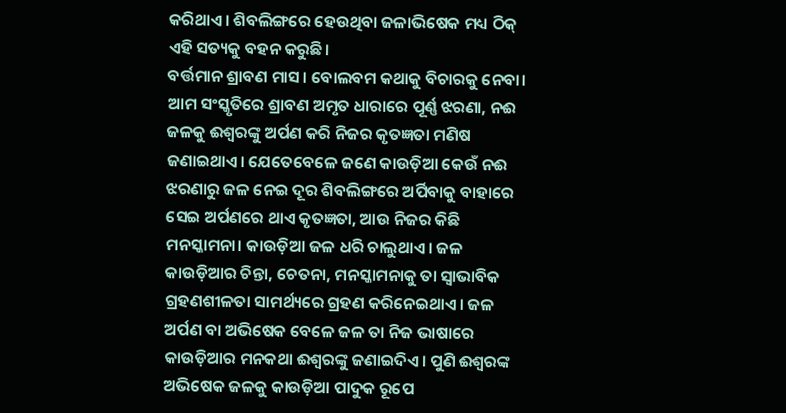କରିଥାଏ। ଶିବଲିଙ୍ଗରେ ହେଉଥିବା ଜଳାଭିଷେକ ମଧ୍ୟ ଠିକ୍‌ ଏହି ସତ୍ୟକୁ ବହନ କରୁଛି।
ବର୍ତ୍ତମାନ ଶ୍ରାବଣ ମାସ। ବୋଲବମ କଥାକୁ ବିଚାରକୁ ନେବା। ଆମ ସଂସ୍କୃତିରେ ଶ୍ରାବଣ ଅମୃତ ଧାରାରେ ପୂର୍ଣ୍ଣ ଝରଣା, ନଈ ଜଳକୁ ଈଶ୍ୱରଙ୍କୁ ଅର୍ପଣ କରି ନିଜର କୃତଜ୍ଞତା ମଣିଷ ଜଣାଇଥାଏ। ଯେତେବେଳେ ଜଣେ କାଉଡ଼ିଆ କେଉଁ ନଈ ଝରଣାରୁ ଜଳ ନେଇ ଦୂର ଶିବଲିଙ୍ଗରେ ଅର୍ପିବାକୁ ବାହାରେ ସେଇ ଅର୍ପଣରେ ଥାଏ କୃତଜ୍ଞତା, ଆଉ ନିଜର କିଛି ମନସ୍କାମନା। କାଉଡ଼ିଆ ଜଳ ଧରି ଚାଲୁଥାଏ। ଜଳ କାଉଡ଼ିଆର ଚିନ୍ତା, ଚେତନା, ମନସ୍କାମନାକୁ ତା ସ୍ବାଭାବିକ ଗ୍ରହଣଶୀଳତା ସାମର୍ଥ୍ୟରେ ଗ୍ରହଣ କରିନେଇଥାଏ। ଜଳ ଅର୍ପଣ ବା ଅଭିଷେକ ବେଳେ ଜଳ ତା ନିଜ ଭାଷାରେ କାଉଡ଼ିଆର ମନକଥା ଈଶ୍ୱରଙ୍କୁ ଜଣାଇଦିଏ। ପୁଣି ଈଶ୍ୱରଙ୍କ ଅଭିଷେକ ଜଳକୁ କାଉଡ଼ିଆ ପାଦୁକ ରୂପେ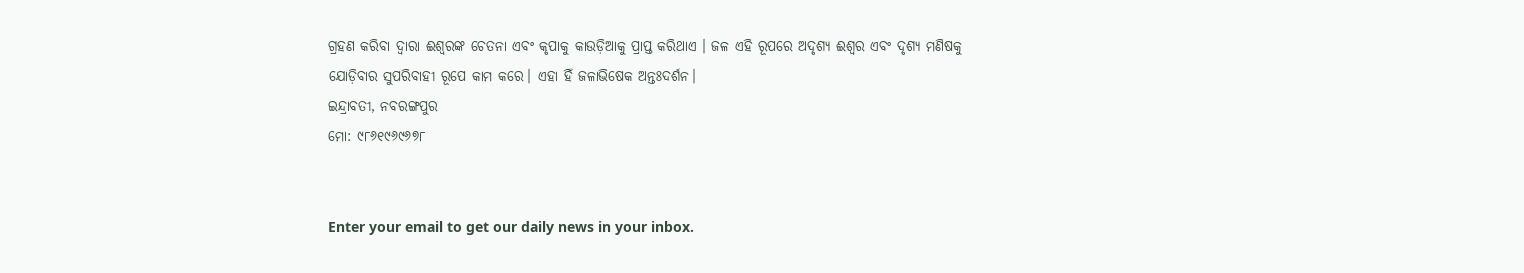ଗ୍ରହଣ କରିବା ଦ୍ୱାରା ଈଶ୍ୱରଙ୍କ ଚେତନା ଏବଂ କୃପାକୁ କାଉଡ଼ିଆକୁ ପ୍ରାପ୍ତ କରିଥାଏ । ଜଳ ଏହି ରୂପରେ ଅଦୃଶ୍ୟ ଈଶ୍ୱର ଏବଂ ଦୃଶ୍ୟ ମଣିଷକୁ ଯୋଡ଼ିବାର ସୁପରିବାହୀ ରୂପେ କାମ କରେ। ଏହା ହିଁ ଜଳାଭିଷେକ ଅନ୍ତଃଦର୍ଶନ।
ଇନ୍ଦ୍ରାବତୀ, ନବରଙ୍ଗପୁର
ମୋ: ୯୮୬୧୯୬୯୬୭୮


Enter your email to get our daily news in your inbox.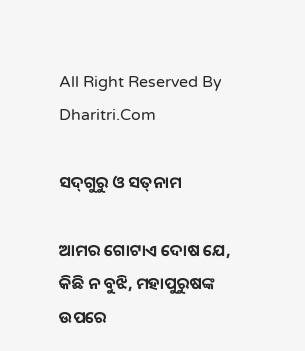All Right Reserved By Dharitri.Com

ସଦ୍‌ଗୁରୁ ଓ ସତ୍‌ନାମ

ଆମର ଗୋଟାଏ ଦୋଷ ଯେ, କିଛି ନ ବୁଝି, ମହାପୁରୁଷଙ୍କ ଉପରେ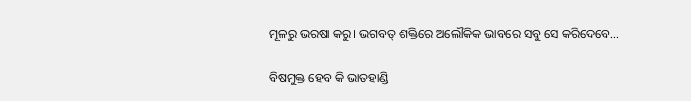ମୂଳରୁ ଭରଷା କରୁ। ଭଗବତ୍‌ ଶକ୍ତିରେ ଅଲୌକିକ ଭାବରେ ସବୁ ସେ କରିଦେବେ...

ବିଷମୁକ୍ତ ହେବ କି ଭାତହାଣ୍ଡି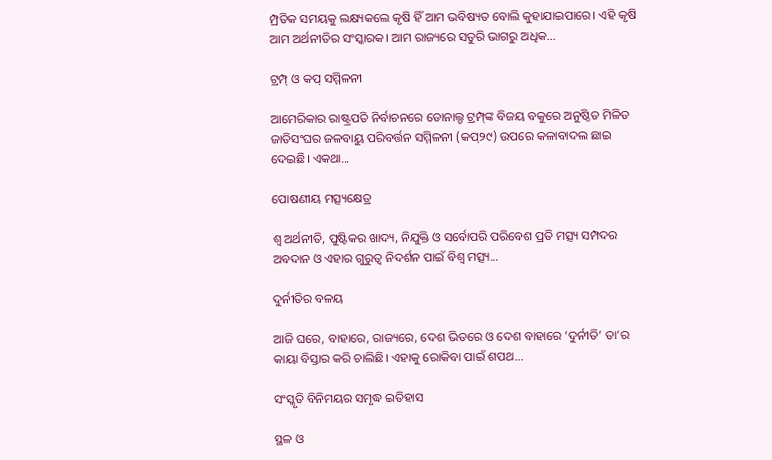ମ୍ପ୍ରତିକ ସମୟକୁ ଲକ୍ଷ୍ୟକଲେ କୃଷି ହିଁ ଆମ ଭବିଷ୍ୟତ ବୋଲି କୁହାଯାଇପାରେ। ଏହି କୃଷି ଆମ ଅର୍ଥନୀତିର ସଂସ୍କାରକ। ଆମ ରାଜ୍ୟରେ ସତୁରି ଭାଗରୁ ଅଧିକ...

ଟ୍ରମ୍ପ୍‌ ଓ କପ୍‌ ସମ୍ମିଳନୀ

ଆମେରିକାର ରାଷ୍ଟ୍ରପତି ନିର୍ବାଚନରେ ଡୋନାଲ୍ଡ ଟ୍ରମ୍ପ୍‌ଙ୍କ ବିଜୟ ବକୁରେ ଅନୁଷ୍ଠିତ ମିଳିତ ଜାତିସଂଘର ଜଳବାୟୁ ପରିବର୍ତ୍ତନ ସମ୍ମିଳନୀ (କପ୍‌୨୯) ଉପରେ କଳାବାଦଲ ଛାଇ ଦେଇଛି। ଏକଥା...

ପୋଷଣୀୟ ମତ୍ସ୍ୟକ୍ଷେତ୍ର

ଶ୍ୱ ଅର୍ଥନୀତି, ପୁଷ୍ଟିକର ଖାଦ୍ୟ, ନିଯୁକ୍ତି ଓ ସର୍ବୋପରି ପରିବେଶ ପ୍ରତି ମତ୍ସ୍ୟ ସମ୍ପଦର ଅବଦାନ ଓ ଏହାର ଗୁରୁତ୍ୱ ନିଦର୍ଶନ ପାଇଁ ବିଶ୍ୱ ମତ୍ସ୍ୟ...

ଦୁର୍ନୀତିର ବଳୟ

ଆଜି ଘରେ, ବାହାରେ, ରାଜ୍ୟରେ, ଦେଶ ଭିତରେ ଓ ଦେଶ ବାହାରେ ‘ଦୁର୍ନୀତି’ ତା’ର କାୟା ବିସ୍ତାର କରି ଚାଲିଛି। ଏହାକୁ ରୋକିବା ପାଇଁ ଶପଥ...

ସଂସ୍କୃତି ବିନିମୟର ସମୃଦ୍ଧ ଇତିହାସ

ସ୍ଥଳ ଓ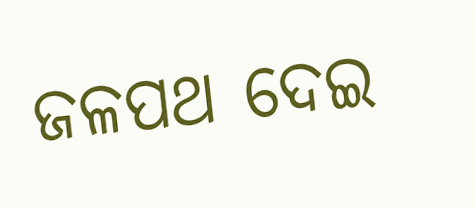ଜଳପଥ ଦେଇ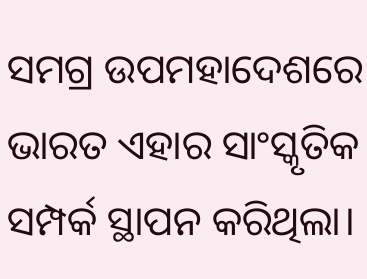ସମଗ୍ର ଉପମହାଦେଶରେ ଭାରତ ଏହାର ସାଂସ୍କୃତିକ ସମ୍ପର୍କ ସ୍ଥାପନ କରିଥିଲା।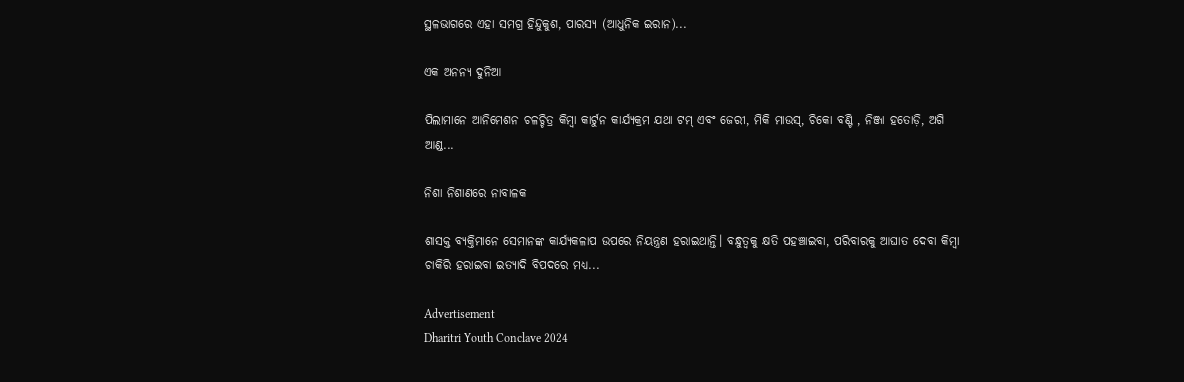ସ୍ଥଳଭାଗରେ ଏହା ସମଗ୍ର ହିନ୍ଦୁକୁଶ, ପାରସ୍ୟ (ଆଧୁନିକ ଇରାନ)...

ଏକ ଅନନ୍ୟ ଦୁନିଆ

ପିଲାମାନେ ଆନିମେଶନ ଚଳଚ୍ଚିତ୍ର କିମ୍ବା କାର୍ଟୁନ କାର୍ଯ୍ୟକ୍ରମ ଯଥା ଟମ୍‌ ଏବଂ ଜେରୀ, ମିକି ମାଉସ୍‌, ଚିକୋ ବଣ୍ଟି , ନିଞ୍ଜା ହତୋଡ଼ି, ଅଗି ଆଣ୍ଡ...

ନିଶା ନିଶାଣରେ ନାବାଳକ

ଶାସକ୍ତ ବ୍ୟକ୍ତିମାନେ ସେମାନଙ୍କ କାର୍ଯ୍ୟକଳାପ ଉପରେ ନିୟନ୍ତ୍ରଣ ହରାଇଥାନ୍ତି। ବନ୍ଧୁତ୍ୱକୁ କ୍ଷତି ପହଞ୍ଚାଇବା, ପରିବାରକୁ ଆଘାତ ଦେବା କିମ୍ବା ଚାକିରି ହରାଇବା ଇତ୍ୟାଦି ବିପଦରେ ମଧ୍ୟ...

Advertisement
Dharitri Youth Conclave 2024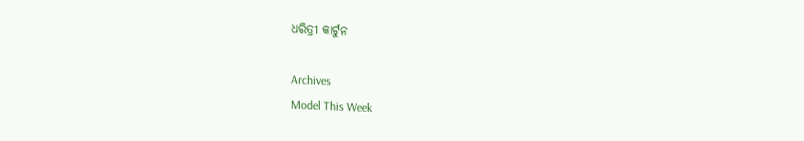ଧରିତ୍ରୀ କାର୍ଟୁନ

Archives
Model This Week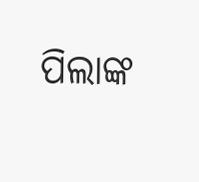ପିଲାଙ୍କ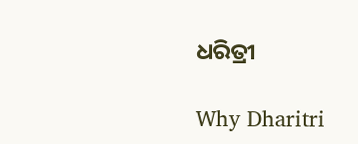ଧରିତ୍ରୀ

Why Dharitri